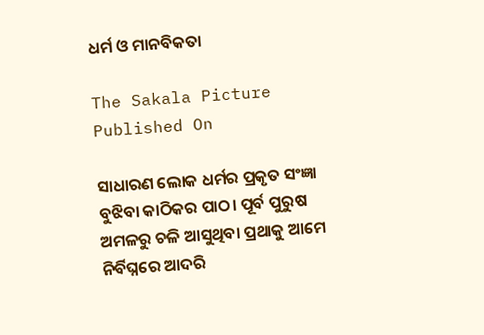ଧର୍ମ ଓ ମାନବିକତା

The Sakala Picture
Published On

ସାଧାରଣ ଲୋକ ଧର୍ମର ପ୍ରକୃତ ସଂଜ୍ଞା ବୁଝିବା କାଠିକର ପାଠ। ପୂର୍ବ ପୁରୁଷ ଅମଳରୁ ଚଳି ଆସୁଥିବା ପ୍ରଥାକୁ ଆମେ ନିର୍ବିଘ୍ନରେ ଆଦରି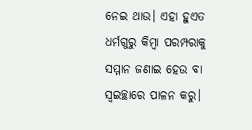ନେଇ ଥାଉ। ଏହା ହୁଏତ ଧର୍ମଗୁରୁ କିମ୍ବା ପରମ୍ପରାକୁ ସମ୍ମାନ ଜଣାଇ ହେଉ ବା ସ୍ୱଇଚ୍ଛାରେ ପାଳନ କରୁ।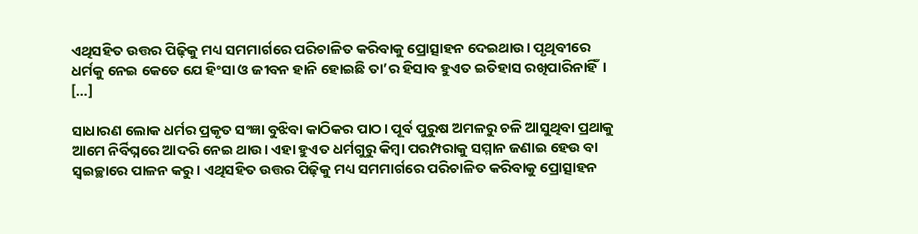ଏଥିସହିତ ଉତ୍ତର ପିଢ଼ିକୁ ମଧ୍ୟ ସମମାର୍ଗରେ ପରିଚାଳିତ କରିବାକୁ ପ୍ରୋତ୍ସାହନ ଦେଇଥାଉ। ପୃଥିବୀରେ ଧର୍ମକୁ ନେଇ କେତେ ଯେ ହିଂସା ଓ ଜୀବନ ହାନି ହୋଇଛି ତା’ର ହିସାବ ହୁଏତ ଇତିହାସ ରଖିପାରିନାହିଁ। […]

ସାଧାରଣ ଲୋକ ଧର୍ମର ପ୍ରକୃତ ସଂଜ୍ଞା ବୁଝିବା କାଠିକର ପାଠ। ପୂର୍ବ ପୁରୁଷ ଅମଳରୁ ଚଳି ଆସୁଥିବା ପ୍ରଥାକୁ ଆମେ ନିର୍ବିଘ୍ନରେ ଆଦରି ନେଇ ଥାଉ। ଏହା ହୁଏତ ଧର୍ମଗୁରୁ କିମ୍ବା ପରମ୍ପରାକୁ ସମ୍ମାନ ଜଣାଇ ହେଉ ବା ସ୍ୱଇଚ୍ଛାରେ ପାଳନ କରୁ। ଏଥିସହିତ ଉତ୍ତର ପିଢ଼ିକୁ ମଧ୍ୟ ସମମାର୍ଗରେ ପରିଚାଳିତ କରିବାକୁ ପ୍ରୋତ୍ସାହନ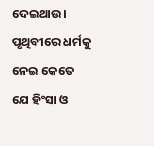ଦେଇଥାଉ। ପୃଥିବୀରେ ଧର୍ମକୁ ନେଇ କେତେ ଯେ ହିଂସା ଓ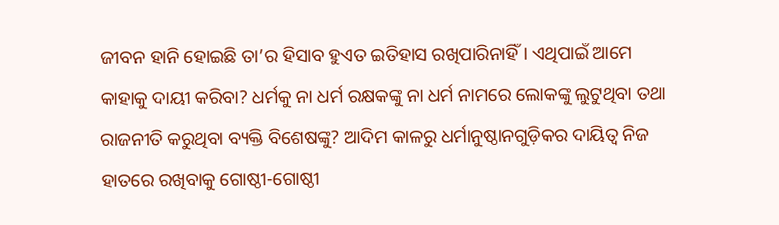ଜୀବନ ହାନି ହୋଇଛି ତା’ର ହିସାବ ହୁଏତ ଇତିହାସ ରଖିପାରିନାହିଁ। ଏଥିପାଇଁ ଆମେ କାହାକୁ ଦାୟୀ କରିବା? ଧର୍ମକୁ ନା ଧର୍ମ ରକ୍ଷକଙ୍କୁ ନା ଧର୍ମ ନାମରେ ଲୋକଙ୍କୁ ଲୁଟୁଥିବା ତଥା ରାଜନୀତି କରୁଥିବା ବ୍ୟକ୍ତି ବିଶେଷଙ୍କୁ? ଆଦିମ କାଳରୁ ଧର୍ମାନୁଷ୍ଠାନଗୁଡ଼ିକର ଦାୟିତ୍ୱ ନିଜ ହାତରେ ରଖିବାକୁ ଗୋଷ୍ଠୀ-ଗୋଷ୍ଠୀ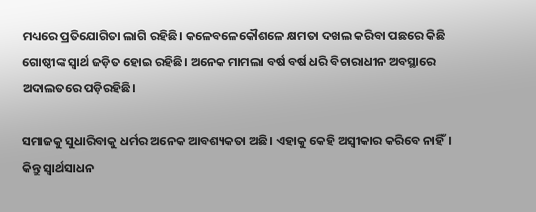ମଧ୍ୟରେ ପ୍ରତିଯୋଗିତା ଲାଗି ରହିଛି। କଳେବଳେକୌଶଳେ କ୍ଷମତା ଦଖଲ କରିବା ପଛରେ କିଛି ଗୋଷ୍ଠୀଙ୍କ ସ୍ୱାର୍ଥ ଜଡ଼ିତ ହୋଇ ରହିଛି। ଅନେକ ମାମଲା ବର୍ଷ ବର୍ଷ ଧରି ବିଚାରାଧୀନ ଅବସ୍ଥାରେ ଅଦାଲତରେ ପଡ଼ିରହିଛି।

ସମାଜକୁ ସୁଧାରିବାକୁ ଧର୍ମର ଅନେକ ଆବଶ୍ୟକତା ଅଛି। ଏହାକୁ କେହି ଅସ୍ୱୀକାର କରିବେ ନାହିଁ। କିନ୍ତୁ ସ୍ୱାର୍ଥସାଧନ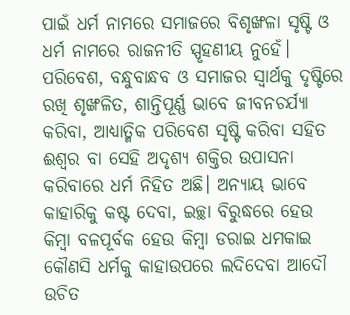ପାଇଁ ଧର୍ମ ନାମରେ ସମାଜରେ ବିଶୃଙ୍ଖଳା ସୃଷ୍ଟି ଓ ଧର୍ମ ନାମରେ ରାଜନୀତି ସ୍ପୃହଣୀୟ ନୁହେଁ। ପରିବେଶ, ବନ୍ଧୁବାନ୍ଧବ ଓ ସମାଜର ସ୍ୱାର୍ଥକୁ ଦୃଷ୍ଟିରେ ରଖି ଶୃଙ୍ଖଳିତ, ଶାନ୍ତିପୂର୍ଣ୍ଣ ଭାବେ ଜୀବନଚର୍ଯ୍ୟା କରିବା, ଆଧ୍ୟାତ୍ମିକ ପରିବେଶ ସୃଷ୍ଟି କରିବା ସହିତ ଈଶ୍ୱର ବା ସେହି ଅଦୃଶ୍ୟ ଶକ୍ତିର ଉପାସନା କରିବାରେ ଧର୍ମ ନିହିତ ଅଛି। ଅନ୍ୟାୟ ଭାବେ କାହାରିକୁ କଷ୍ଟ ଦେବା, ଇଚ୍ଛା ବିରୁଦ୍ଧରେ ହେଉ କିମ୍ୱା ବଳପୂର୍ବକ ହେଉ କିମ୍ୱା ଡରାଇ ଧମକାଇ କୌଣସି ଧର୍ମକୁ କାହାଉପରେ ଲଦିଦେବା ଆଦୌ ଉଚିତ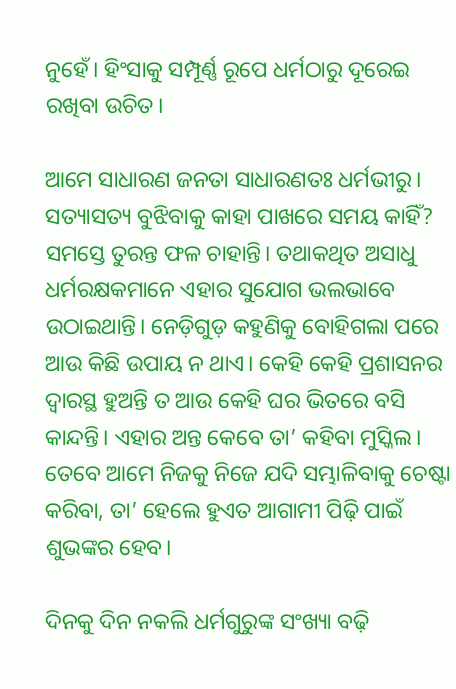ନୁହେଁ। ହିଂସାକୁ ସମ୍ପୂର୍ଣ୍ଣ ରୂପେ ଧର୍ମଠାରୁ ଦୂରେଇ ରଖିବା ଉଚିତ।

ଆମେ ସାଧାରଣ ଜନତା ସାଧାରଣତଃ ଧର୍ମଭୀରୁ। ସତ୍ୟାସତ୍ୟ ବୁଝିବାକୁ କାହା ପାଖରେ ସମୟ କାହିଁ? ସମସ୍ତେ ତୁରନ୍ତ ଫଳ ଚାହାନ୍ତି। ତଥାକଥିତ ଅସାଧୁ ଧର୍ମରକ୍ଷକମାନେ ଏହାର ସୁଯୋଗ ଭଲଭାବେ ଉଠାଇଥାନ୍ତି। ନେଡ଼ିଗୁଡ଼ କହୁଣିକୁ ବୋହିଗଲା ପରେ ଆଉ କିଛି ଉପାୟ ନ ଥାଏ। କେହି କେହି ପ୍ରଶାସନର ଦ୍ୱାରସ୍ଥ ହୁଅନ୍ତି ତ ଆଉ କେହି ଘର ଭିତରେ ବସି କାନ୍ଦନ୍ତି। ଏହାର ଅନ୍ତ କେବେ ତା’ କହିବା ମୁସ୍କିଲ। ତେବେ ଆମେ ନିଜକୁ ନିଜେ ଯଦି ସମ୍ଭାଳିବାକୁ ଚେଷ୍ଟା କରିବା, ତା’ ହେଲେ ହୁଏତ ଆଗାମୀ ପିଢ଼ି ପାଇଁ ଶୁଭଙ୍କର ହେବ।

ଦିନକୁ ଦିନ ନକଲି ଧର୍ମଗୁରୁଙ୍କ ସଂଖ୍ୟା ବଢ଼ି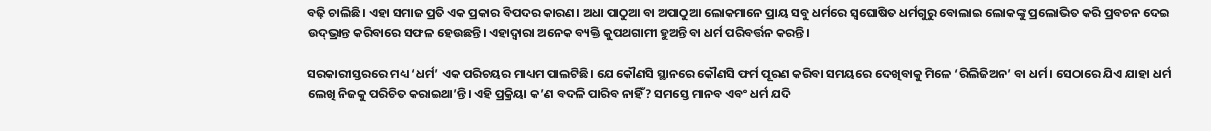ବଢ଼ି ଚାଲିଛି। ଏହା ସମାଜ ପ୍ରତି ଏକ ପ୍ରକାର ବିପଦର କାରଣ। ଅଧା ପାଠୁଆ ବା ଅପାଠୁଆ ଲୋକମାନେ ପ୍ରାୟ ସବୁ ଧର୍ମରେ ସ୍ୱଘୋଷିତ ଧର୍ମଗୁରୁ ବୋଲାଇ ଲୋକଙ୍କୁ ପ୍ରଲୋଭିତ କରି ପ୍ରବଚନ ଦେଇ ଉଦ୍‌‌ଭ୍ରାନ୍ତ କରିବାରେ ସଫଳ ହେଉଛନ୍ତି। ଏହାଦ୍ୱାରା ଅନେକ ବ୍ୟକ୍ତି କୁପଥଗାମୀ ହୁଅନ୍ତି ବା ଧର୍ମ ପରିବର୍ତ୍ତନ କରନ୍ତି।

ସରକାରୀସ୍ତରରେ ମଧ୍ୟ ‘ଧର୍ମ’ ଏକ ପରିଚୟର ମାଧ୍ୟମ ପାଲଟିଛି। ଯେ କୌଣସି ସ୍ଥାନରେ କୌଣସି ଫର୍ମ ପୂରଣ କରିବା ସମୟରେ ଦେଖିବାକୁ ମିଳେ ‘ରିଲିଜିଅନ’ ବା ଧର୍ମ। ସେଠାରେ ଯିଏ ଯାହା ଧର୍ମ ଲେଖି ନିଜକୁ ପରିଚିତ କରାଇଥା’ନ୍ତି। ଏହି ପ୍ରକ୍ରିୟା କ’ଣ ବଦଳି ପାରିବ ନାହିଁ? ସମସ୍ତେ ମାନବ ଏବଂ ଧର୍ମ ଯଦି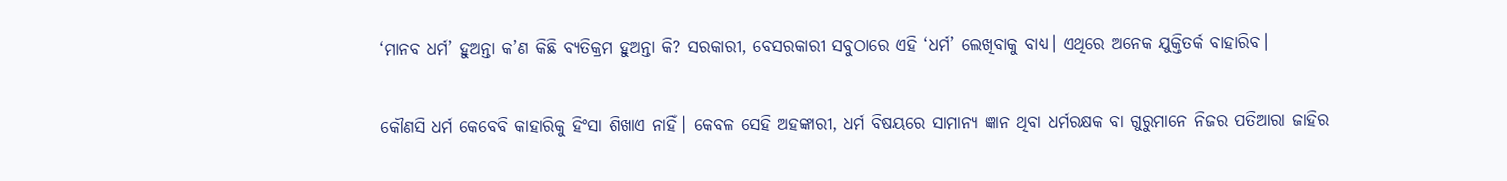‘ମାନବ ଧର୍ମ’ ହୁଅନ୍ତା କ’ଣ କିଛି ବ୍ୟତିକ୍ରମ ହୁଅନ୍ତା କି? ସରକାରୀ, ବେସରକାରୀ ସବୁଠାରେ ଏହି ‘ଧର୍ମ’ ଲେଖିବାକୁ ବାଧ୍ୟ। ଏଥିରେ ଅନେକ ଯୁକ୍ତିତର୍କ ବାହାରିବ।

କୌଣସି ଧର୍ମ କେବେବି କାହାରିକୁ ହିଂସା ଶିଖାଏ ନାହିଁ। କେବଳ ସେହି ଅହଙ୍କାରୀ, ଧର୍ମ ବିଷୟରେ ସାମାନ୍ୟ ଜ୍ଞାନ ଥିବା ଧର୍ମରକ୍ଷକ ବା ଗୁରୁମାନେ ନିଜର ପତିଆରା ଜାହିର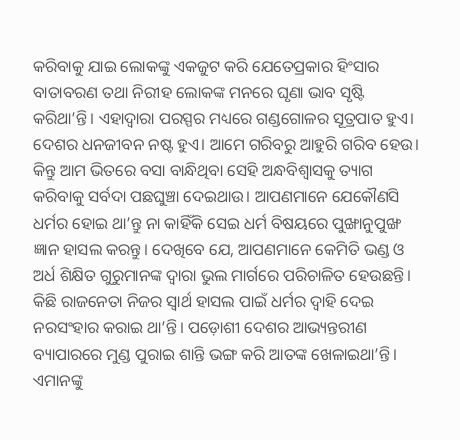କରିବାକୁ ଯାଇ ଲୋକଙ୍କୁ ଏକଜୁଟ କରି ଯେତେପ୍ରକାର ହିଂସାର ବାତାବରଣ ତଥା ନିରୀହ ଲୋକଙ୍କ ମନରେ ଘୃଣା ଭାବ ସୃଷ୍ଟି କରିଥା’ନ୍ତି। ଏହାଦ୍ୱାରା ପରସ୍ପର ମଧ୍ୟରେ ଗଣ୍ଡଗୋଳର ସୂତ୍ରପାତ ହୁଏ। ଦେଶର ଧନଜୀବନ ନଷ୍ଟ ହୁଏ। ଆମେ ଗରିବରୁ ଆହୁରି ଗରିବ ହେଉ। କିନ୍ତୁ ଆମ ଭିତରେ ବସା ବାନ୍ଧିଥିବା ସେହି ଅନ୍ଧବିଶ୍ୱାସକୁ ତ୍ୟାଗ କରିବାକୁ ସର୍ବଦା ପଛଘୁଞ୍ଚା ଦେଇଥାଉ। ଆପଣମାନେ ଯେକୌଣସି ଧର୍ମର ହୋଇ ଥା’ନ୍ତୁ ନା କାହିଁକି ସେଇ ଧର୍ମ ବିଷୟରେ ପୁଙ୍ଖାନୁପୁଙ୍ଖ ଜ୍ଞାନ ହାସଲ କରନ୍ତୁ। ଦେଖିବେ ଯେ, ଆପଣମାନେ କେମିତି ଭଣ୍ଡ ଓ ଅର୍ଧ ଶିକ୍ଷିତ ଗୁରୁମାନଙ୍କ ଦ୍ୱାରା ଭୁଲ ମାର୍ଗରେ ପରିଚାଳିତ ହେଉଛନ୍ତି। କିଛି ରାଜନେତା ନିଜର ସ୍ୱାର୍ଥ ହାସଲ ପାଇଁ ଧର୍ମର ଦ୍ୱାହି ଦେଇ ନରସଂହାର କରାଇ ଥା’ନ୍ତି। ପଡ଼ୋଶୀ ଦେଶର ଆଭ୍ୟନ୍ତରୀଣ ବ୍ୟାପାରରେ ମୁଣ୍ଡ ପୁରାଇ ଶାନ୍ତି ଭଙ୍ଗ କରି ଆତଙ୍କ ଖେଳାଇଥା’ନ୍ତି। ଏମାନଙ୍କୁ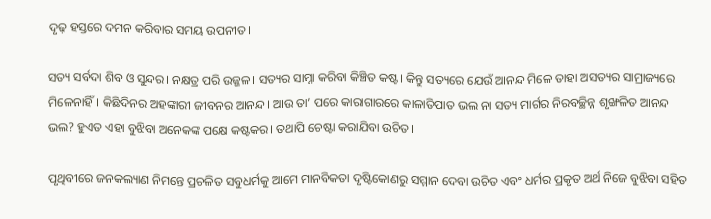ଦୃଢ଼ ହସ୍ତରେ ଦମନ କରିବାର ସମୟ ଉପନୀତ।

ସତ୍ୟ ସର୍ବଦା ଶିବ ଓ ସୁନ୍ଦର। ନକ୍ଷତ୍ର ପରି ଉଜ୍ଜଳ। ସତ୍ୟର ସାମ୍ନା କରିବା କିଞ୍ଚିତ କଷ୍ଟ। କିନ୍ତୁ ସତ୍ୟରେ ଯେଉଁ ଆନନ୍ଦ ମିଳେ ତାହା ଅସତ୍ୟର ସାମ୍ରାଜ୍ୟରେ ମିଳେନାହିଁ। କିଛିଦିନର ଅହଙ୍କାରୀ ଜୀବନର ଆନନ୍ଦ। ଆଉ ତା’ ପରେ କାରାଗାରରେ କାଳାତିପାତ ଭଲ ନା ସତ୍ୟ ମାର୍ଗର ନିରବଚ୍ଛିନ୍ନ ଶୃଙ୍ଖଳିତ ଆନନ୍ଦ ଭଲ? ହୁଏତ ଏହା ବୁଝିବା ଅନେକଙ୍କ ପକ୍ଷେ କଷ୍ଟକର। ତଥାପି ଚେଷ୍ଟା କରାଯିବା ଉଚିତ।

ପୃଥିବୀରେ ଜନକଲ୍ୟାଣ ନିମନ୍ତେ ପ୍ରଚଳିତ ସବୁଧର୍ମକୁ ଆମେ ମାନବିକତା ଦୃଷ୍ଟିକୋଣରୁ ସମ୍ମାନ ଦେବା ଉଚିତ ଏବଂ ଧର୍ମର ପ୍ରକୃତ ଅର୍ଥ ନିଜେ ବୁଝିବା ସହିତ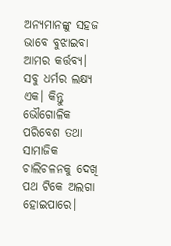ଅନ୍ୟମାନଙ୍କୁ ସହଜ ଭାବେ ବୁଝାଇବା ଆମର କର୍ତ୍ତବ୍ୟ। ସବୁ ଧର୍ମର ଲକ୍ଷ୍ୟ ଏକ। କିନ୍ତୁ ଭୌଗୋଳିକ ପରିବେଶ ତଥା ସାମାଜିକ ଚାଲିଚଳନକୁ ଦେଖି ପଥ ଟିକେ ଅଲଗା ହୋଇପାରେ।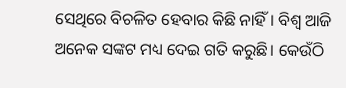ସେଥିରେ ବିଚଳିତ ହେବାର କିଛି ନାହିଁ। ବିଶ୍ୱ ଆଜି ଅନେକ ସଙ୍କଟ ମଧ୍ୟ ଦେଇ ଗତି କରୁଛି। କେଉଁଠି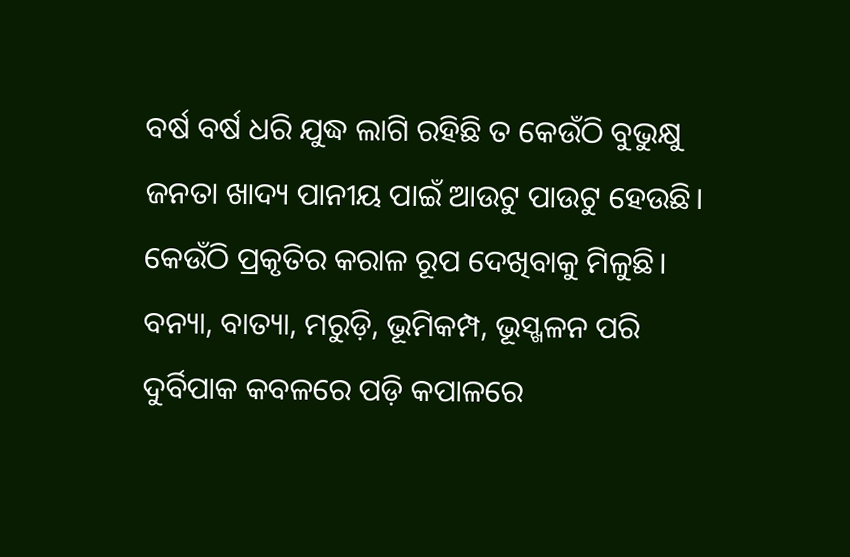ବର୍ଷ ବର୍ଷ ଧରି ଯୁଦ୍ଧ ଲାଗି ରହିଛି ତ କେଉଁଠି ବୁଭୁକ୍ଷୁ ଜନତା ଖାଦ୍ୟ ପାନୀୟ ପାଇଁ ଆଉଟୁ ପାଉଟୁ ହେଉଛି। କେଉଁଠି ପ୍ରକୃତିର କରାଳ ରୂପ ଦେଖିବାକୁ ମିଳୁଛି। ବନ୍ୟା, ବାତ୍ୟା, ମରୁଡ଼ି, ଭୂମିକମ୍ପ, ଭୂସ୍ଖଳନ ପରି ଦୁର୍ବିପାକ କବଳରେ ପଡ଼ି କପାଳରେ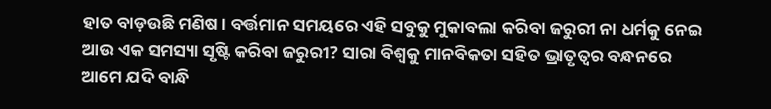ହାତ ବାଡ଼ଉଛି ମଣିଷ। ବର୍ତ୍ତମାନ ସମୟରେ ଏହି ସବୁକୁ ମୁକାବଲା କରିବା ଜରୁରୀ ନା ଧର୍ମକୁ ନେଇ ଆଉ ଏକ ସମସ୍ୟା ସୃଷ୍ଟି କରିବା ଜରୁରୀ? ସାରା ବିଶ୍ୱକୁ ମାନବିକତା ସହିତ ଭ୍ରାତୃତ୍ୱର ବନ୍ଧନରେ ଆମେ ଯଦି ବାନ୍ଧି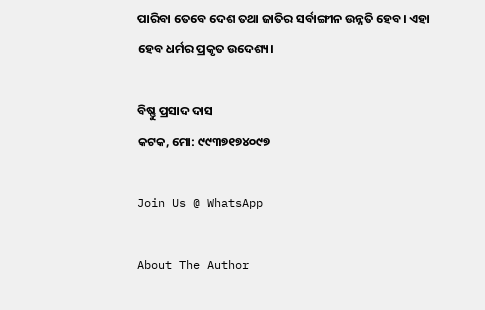ପାରିବା ତେବେ ଦେଶ ତଥା ଜାତିର ସର୍ବାଙ୍ଗୀନ ଉନ୍ନତି ହେବ। ଏହା ହେବ ଧର୍ମର ପ୍ରକୃତ ଉଦେଶ୍ୟ।

ବିଷ୍ଣୁ ପ୍ରସାଦ ଦାସ
କଟକ, ମୋ: ୯୯୩୭୧୭୪୦୯୭

Join Us @ WhatsApp

About The Author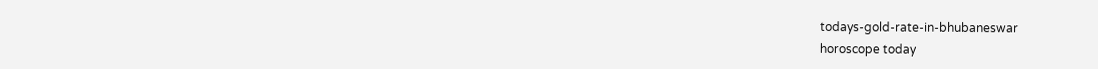todays-gold-rate-in-bhubaneswar
horoscope today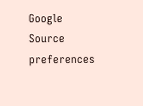Google Source preferences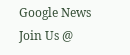Google News
Join Us @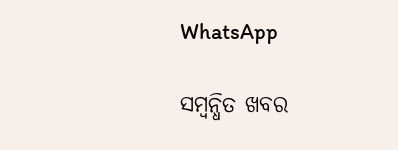WhatsApp

ସମ୍ବନ୍ଧିତ ଖବର